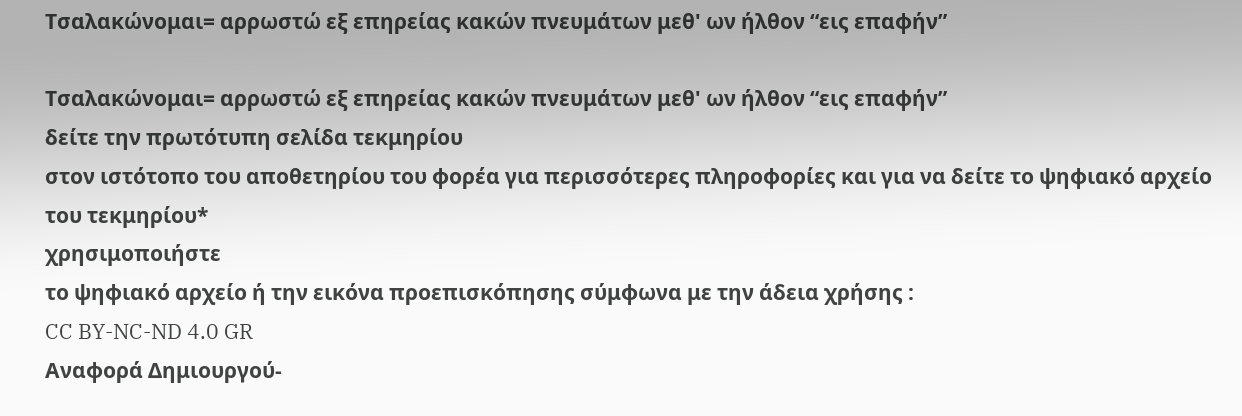Τσαλακώνομαι= αρρωστώ εξ επηρείας κακών πνευμάτων μεθ' ων ήλθον “εις επαφήν”

Τσαλακώνομαι= αρρωστώ εξ επηρείας κακών πνευμάτων μεθ' ων ήλθον “εις επαφήν”
δείτε την πρωτότυπη σελίδα τεκμηρίου
στον ιστότοπο του αποθετηρίου του φορέα για περισσότερες πληροφορίες και για να δείτε το ψηφιακό αρχείο του τεκμηρίου*
χρησιμοποιήστε
το ψηφιακό αρχείο ή την εικόνα προεπισκόπησης σύμφωνα με την άδεια χρήσης :
CC BY-NC-ND 4.0 GR
Αναφορά Δημιουργού-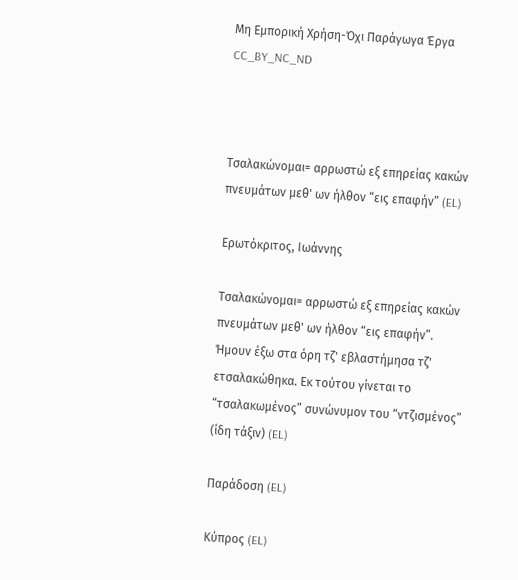Μη Εμπορική Χρήση-Όχι Παράγωγα Έργα
CC_BY_NC_ND



Τσαλακώνομαι= αρρωστώ εξ επηρείας κακών πνευμάτων μεθ' ων ήλθον “εις επαφήν” (EL)

Ερωτόκριτος, Ιωάννης

Τσαλακώνομαι= αρρωστώ εξ επηρείας κακών πνευμάτων μεθ' ων ήλθον “εις επαφήν”. Ήμουν έξω στα όρη τζ' εβλαστήμησα τζ' ετσαλακώθηκα. Εκ τούτου γίνεται το “τσαλακωμένος” συνώνυμον του “ντζισμένος” (ίδη τάξιν) (EL)

Παράδοση (EL)

Κύπρος (EL)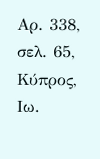Αρ. 338, σελ. 65, Κύπρος, Ιω.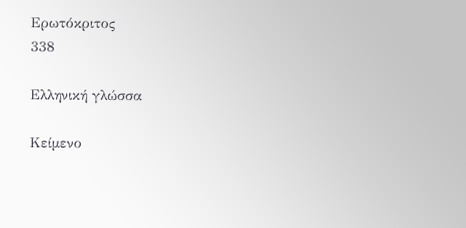Ερωτόκριτος
338

Ελληνική γλώσσα

Κείμενο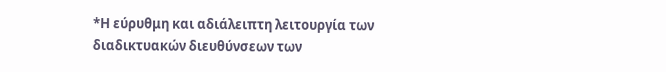*Η εύρυθμη και αδιάλειπτη λειτουργία των διαδικτυακών διευθύνσεων των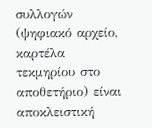συλλογών (ψηφιακό αρχείο, καρτέλα τεκμηρίου στο αποθετήριο) είναι αποκλειστική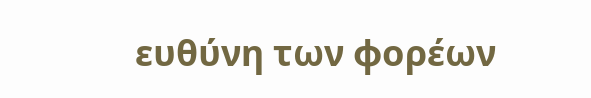ευθύνη των φορέων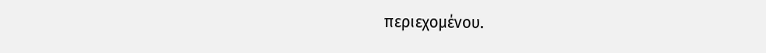περιεχομένου.